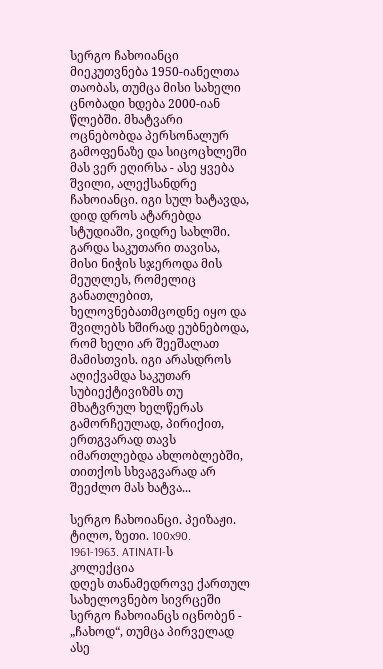სერგო ჩახოიანცი მიეკუთვნება 1950-იანელთა თაობას, თუმცა მისი სახელი ცნობადი ხდება 2000-იან წლებში. მხატვარი ოცნებობდა პერსონალურ გამოფენაზე და სიცოცხლეში მას ვერ ეღირსა - ასე ყვება შვილი, ალექსანდრე ჩახოიანცი. იგი სულ ხატავდა, დიდ დროს ატარებდა სტუდიაში, ვიდრე სახლში. გარდა საკუთარი თავისა, მისი ნიჭის სჯეროდა მის მეუღლეს, რომელიც განათლებით, ხელოვნებათმცოდნე იყო და შვილებს ხშირად ეუბნებოდა, რომ ხელი არ შეეშალათ მამისთვის. იგი არასდროს აღიქვამდა საკუთარ სუბიექტივიზმს თუ მხატვრულ ხელწერას გამორჩეულად, პირიქით, ერთგვარად თავს იმართლებდა ახლობლებში, თითქოს სხვაგვარად არ შეეძლო მას ხატვა...

სერგო ჩახოიანცი. პეიზაჟი. ტილო, ზეთი. 100x90. 1961-1963. ATINATI-ს კოლექცია
დღეს თანამედროვე ქართულ სახელოვნებო სივრცეში სერგო ჩახოიანცს იცნობენ - „ჩახოდ“, თუმცა პირველად ასე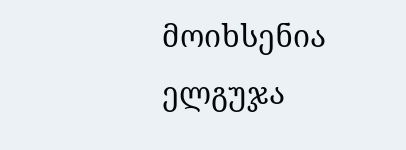მოიხსენია ელგუჯა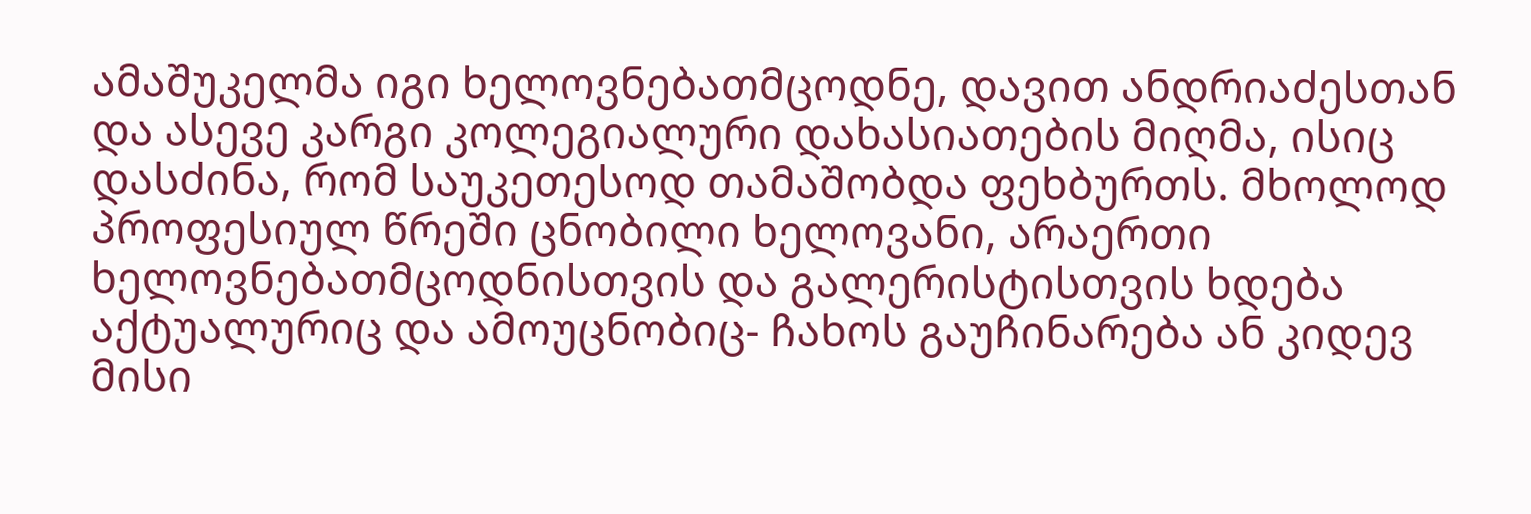ამაშუკელმა იგი ხელოვნებათმცოდნე, დავით ანდრიაძესთან და ასევე კარგი კოლეგიალური დახასიათების მიღმა, ისიც დასძინა, რომ საუკეთესოდ თამაშობდა ფეხბურთს. მხოლოდ პროფესიულ წრეში ცნობილი ხელოვანი, არაერთი ხელოვნებათმცოდნისთვის და გალერისტისთვის ხდება აქტუალურიც და ამოუცნობიც- ჩახოს გაუჩინარება ან კიდევ მისი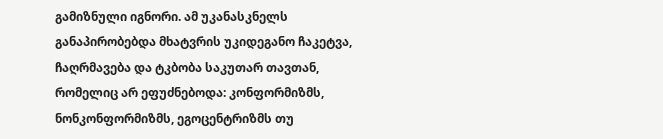გამიზნული იგნორი. ამ უკანასკნელს განაპირობებდა მხატვრის უკიდეგანო ჩაკეტვა, ჩაღრმავება და ტკბობა საკუთარ თავთან, რომელიც არ ეფუძნებოდა: კონფორმიზმს, ნონკონფორმიზმს, ეგოცენტრიზმს თუ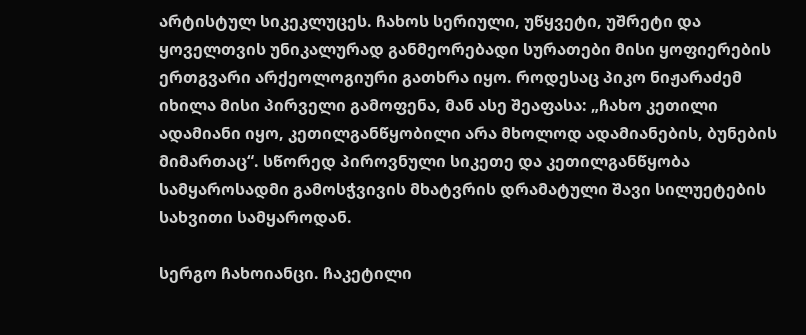არტისტულ სიკეკლუცეს. ჩახოს სერიული, უწყვეტი, უშრეტი და ყოველთვის უნიკალურად განმეორებადი სურათები მისი ყოფიერების ერთგვარი არქეოლოგიური გათხრა იყო. როდესაც პიკო ნიჟარაძემ იხილა მისი პირველი გამოფენა, მან ასე შეაფასა: „ჩახო კეთილი ადამიანი იყო, კეთილგანწყობილი არა მხოლოდ ადამიანების, ბუნების მიმართაც“. სწორედ პიროვნული სიკეთე და კეთილგანწყობა სამყაროსადმი გამოსჭვივის მხატვრის დრამატული შავი სილუეტების სახვითი სამყაროდან.

სერგო ჩახოიანცი. ჩაკეტილი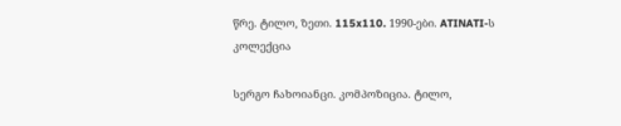წრე. ტილო, ზეთი. 115x110. 1990-ები. ATINATI-ს კოლექცია

სერგო ჩახოიანცი. კომპოზიცია. ტილო,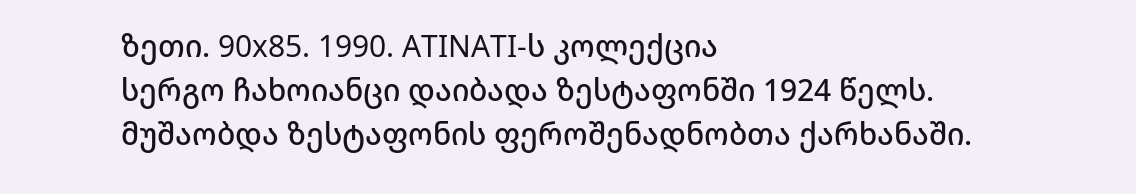ზეთი. 90x85. 1990. ATINATI-ს კოლექცია
სერგო ჩახოიანცი დაიბადა ზესტაფონში 1924 წელს. მუშაობდა ზესტაფონის ფეროშენადნობთა ქარხანაში.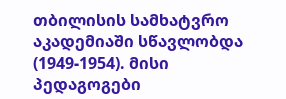თბილისის სამხატვრო აკადემიაში სწავლობდა (1949-1954). მისი პედაგოგები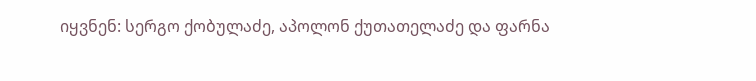იყვნენ: სერგო ქობულაძე, აპოლონ ქუთათელაძე და ფარნა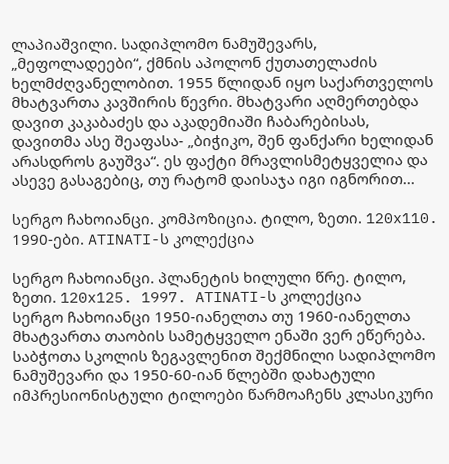ლაპიაშვილი. სადიპლომო ნამუშევარს, „მეფოლადეები“, ქმნის აპოლონ ქუთათელაძის ხელმძღვანელობით. 1955 წლიდან იყო საქართველოს მხატვართა კავშირის წევრი. მხატვარი აღმერთებდა დავით კაკაბაძეს და აკადემიაში ჩაბარებისას, დავითმა ასე შეაფასა- „ბიჭიკო, შენ ფანქარი ხელიდან არასდროს გაუშვა“. ეს ფაქტი მრავლისმეტყველია და ასევე გასაგებიც, თუ რატომ დაისაჯა იგი იგნორით...

სერგო ჩახოიანცი. კომპოზიცია. ტილო, ზეთი. 120x110. 1990-ები. ATINATI-ს კოლექცია

სერგო ჩახოიანცი. პლანეტის ხილული წრე. ტილო, ზეთი. 120x125. 1997. ATINATI-ს კოლექცია
სერგო ჩახოიანცი 1950-იანელთა თუ 1960-იანელთა მხატვართა თაობის სამეტყველო ენაში ვერ ეწერება. საბჭოთა სკოლის ზეგავლენით შექმნილი სადიპლომო ნამუშევარი და 1950-60-იან წლებში დახატული იმპრესიონისტული ტილოები წარმოაჩენს კლასიკური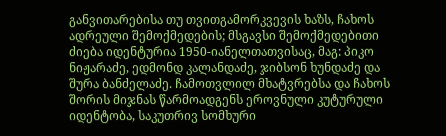განვითარებისა თუ თვითგამორკვევის ხაზს, ჩახოს ადრეული შემოქმედების; მსგავსი შემოქმედებითი ძიება იდენტურია 1950-იანელთათვისაც, მაგ: პიკო ნიჟარაძე, ედმონდ კალანდაძე, ჯიბსონ ხუნდაძე და შურა ბანძელაძე. ჩამოთვლილ მხატვრებსა და ჩახოს შორის მიჯნას წარმოადგენს ეროვნული კუტურული იდენტობა, საკუთრივ სომხური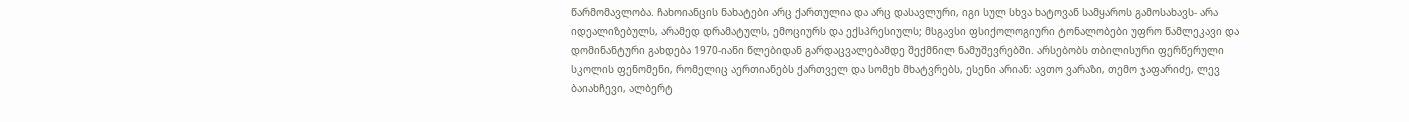წარმომავლობა. ჩახოიანცის ნახატები არც ქართულია და არც დასავლური, იგი სულ სხვა ხატოვან სამყაროს გამოსახავს- არა იდეალიზებულს, არამედ დრამატულს, ემოციურს და ექსპრესიულს; მსგავსი ფსიქოლოგიური ტონალობები უფრო წამლეკავი და დომინანტური გახდება 1970-იანი წლებიდან გარდაცვალებამდე შექმნილ ნამუშევრებში. არსებობს თბილისური ფერწერული სკოლის ფენომენი, რომელიც აერთიანებს ქართველ და სომეხ მხატვრებს, ესენი არიან: ავთო ვარაზი, თემო ჯაფარიძე, ლევ ბაიახჩევი, ალბერტ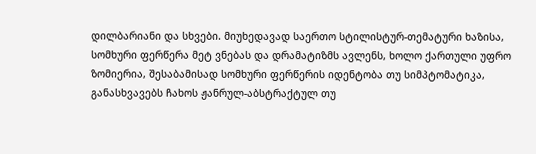დილბარიანი და სხვები. მიუხედავად საერთო სტილისტურ-თემატური ხაზისა, სომხური ფერწერა მეტ ვნებას და დრამატიზმს ავლენს, ხოლო ქართული უფრო ზომიერია, შესაბამისად სომხური ფერწერის იდენტობა თუ სიმპტომატიკა, განასხვავებს ჩახოს ჟანრულ-აბსტრაქტულ თუ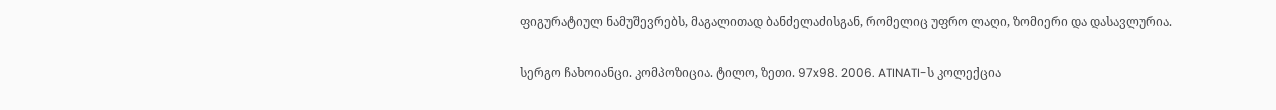ფიგურატიულ ნამუშევრებს, მაგალითად ბანძელაძისგან, რომელიც უფრო ლაღი, ზომიერი და დასავლურია.

სერგო ჩახოიანცი. კომპოზიცია. ტილო, ზეთი. 97x98. 2006. ATINATI-ს კოლექცია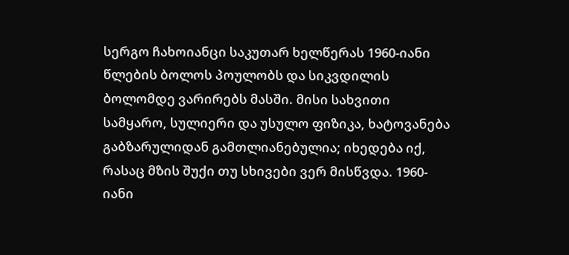სერგო ჩახოიანცი საკუთარ ხელწერას 1960-იანი წლების ბოლოს პოულობს და სიკვდილის ბოლომდე ვარირებს მასში. მისი სახვითი სამყარო, სულიერი და უსულო ფიზიკა, ხატოვანება გაბზარულიდან გამთლიანებულია; იხედება იქ, რასაც მზის შუქი თუ სხივები ვერ მისწვდა. 1960-იანი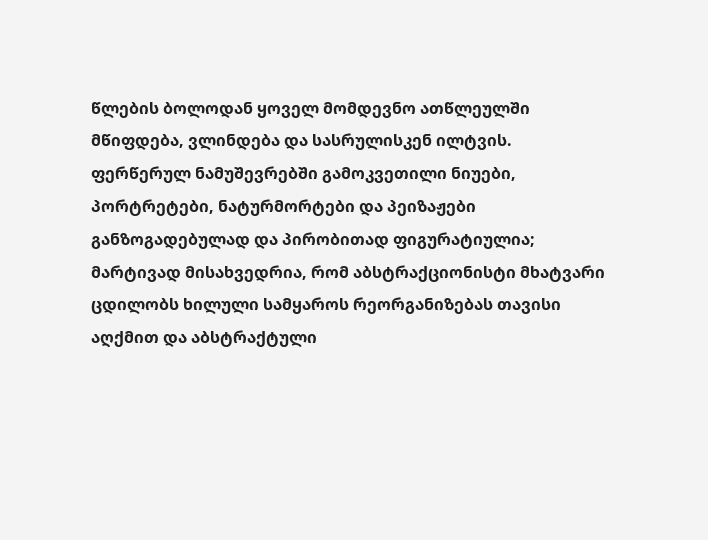წლების ბოლოდან ყოველ მომდევნო ათწლეულში მწიფდება, ვლინდება და სასრულისკენ ილტვის. ფერწერულ ნამუშევრებში გამოკვეთილი ნიუები, პორტრეტები, ნატურმორტები და პეიზაჟები განზოგადებულად და პირობითად ფიგურატიულია; მარტივად მისახვედრია, რომ აბსტრაქციონისტი მხატვარი ცდილობს ხილული სამყაროს რეორგანიზებას თავისი აღქმით და აბსტრაქტული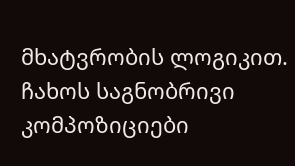მხატვრობის ლოგიკით. ჩახოს საგნობრივი კომპოზიციები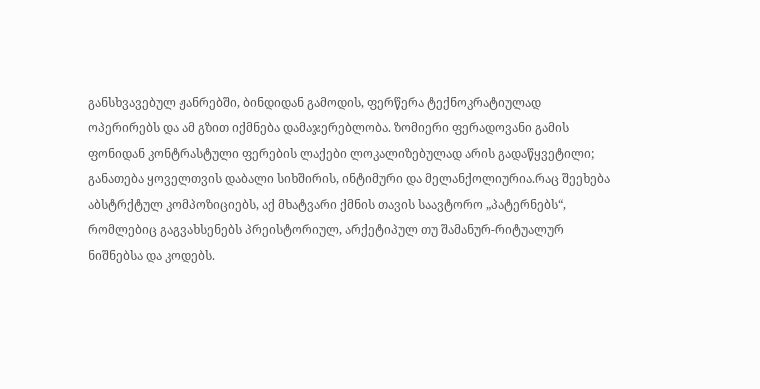განსხვავებულ ჟანრებში, ბინდიდან გამოდის, ფერწერა ტექნოკრატიულად ოპერირებს და ამ გზით იქმნება დამაჯერებლობა. ზომიერი ფერადოვანი გამის ფონიდან კონტრასტული ფერების ლაქები ლოკალიზებულად არის გადაწყვეტილი; განათება ყოველთვის დაბალი სიხშირის, ინტიმური და მელანქოლიურია.რაც შეეხება აბსტრქტულ კომპოზიციებს, აქ მხატვარი ქმნის თავის საავტორო „პატერნებს“, რომლებიც გაგვახსენებს პრეისტორიულ, არქეტიპულ თუ შამანურ-რიტუალურ ნიშნებსა და კოდებს.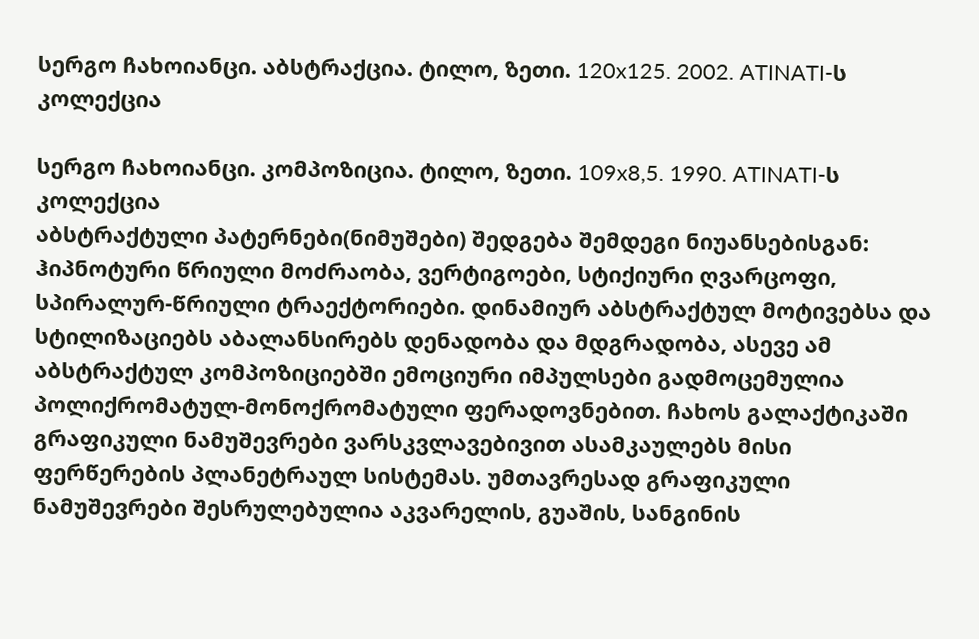სერგო ჩახოიანცი. აბსტრაქცია. ტილო, ზეთი. 120x125. 2002. ATINATI-ს კოლექცია

სერგო ჩახოიანცი. კომპოზიცია. ტილო, ზეთი. 109x8,5. 1990. ATINATI-ს კოლექცია
აბსტრაქტული პატერნები(ნიმუშები) შედგება შემდეგი ნიუანსებისგან: ჰიპნოტური წრიული მოძრაობა, ვერტიგოები, სტიქიური ღვარცოფი, სპირალურ-წრიული ტრაექტორიები. დინამიურ აბსტრაქტულ მოტივებსა და სტილიზაციებს აბალანსირებს დენადობა და მდგრადობა, ასევე ამ აბსტრაქტულ კომპოზიციებში ემოციური იმპულსები გადმოცემულია პოლიქრომატულ-მონოქრომატული ფერადოვნებით. ჩახოს გალაქტიკაში გრაფიკული ნამუშევრები ვარსკვლავებივით ასამკაულებს მისი ფერწერების პლანეტრაულ სისტემას. უმთავრესად გრაფიკული ნამუშევრები შესრულებულია აკვარელის, გუაშის, სანგინის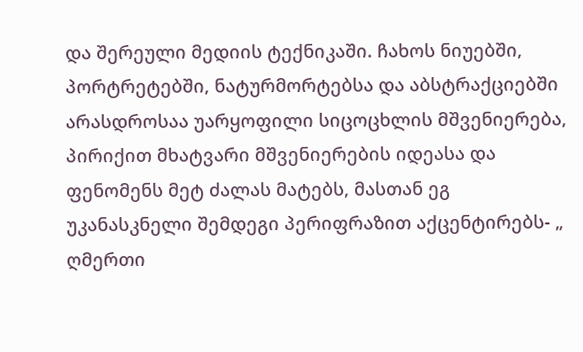და შერეული მედიის ტექნიკაში. ჩახოს ნიუებში, პორტრეტებში, ნატურმორტებსა და აბსტრაქციებში არასდროსაა უარყოფილი სიცოცხლის მშვენიერება, პირიქით მხატვარი მშვენიერების იდეასა და ფენომენს მეტ ძალას მატებს, მასთან ეგ უკანასკნელი შემდეგი პერიფრაზით აქცენტირებს- „ ღმერთი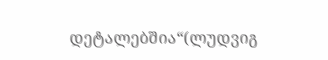დეტალებშია“(ლუდვიგ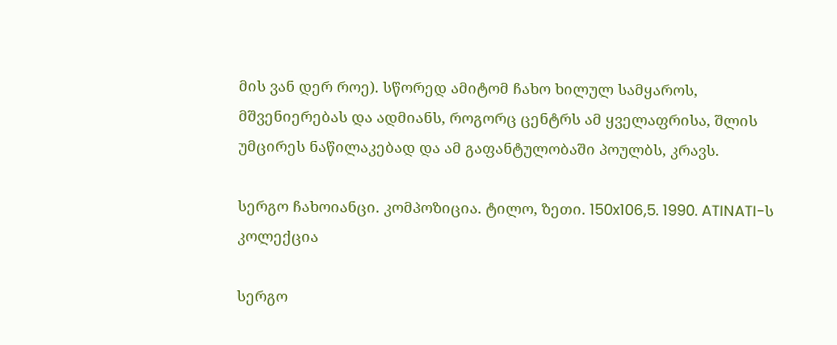მის ვან დერ როე). სწორედ ამიტომ ჩახო ხილულ სამყაროს, მშვენიერებას და ადმიანს, როგორც ცენტრს ამ ყველაფრისა, შლის უმცირეს ნაწილაკებად და ამ გაფანტულობაში პოულბს, კრავს.

სერგო ჩახოიანცი. კომპოზიცია. ტილო, ზეთი. 150x106,5. 1990. ATINATI-ს კოლექცია

სერგო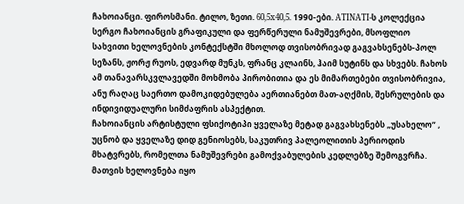ჩახოიანცი. ფიროსმანი. ტილო, ზეთი. 60,5x40,5. 1990-ები. ATINATI-ს კოლექცია
სერგო ჩახოიანცის გრაფიკული და ფერწერული ნამუშევრები, მსოფლიო სახვითი ხელოვნების კონტექსტში მხოლოდ თვისობრივად გაგვახსენებს-პოლ სეზანს, ჟორჟ რუოს, ედვარდ მუნკს, ფრანც კლაინს, ჰაიმ სუტინს და სხვებს. ჩახოს ამ თანავარსკვლავედში მოხმობა პირობითია და ეს მიმართებები თვისობრივია, ანუ რაღაც საერთო დამოკიდებულება აერთიანებთ მათ-აღქმის, შესრულების და ინდივიდუალური სიმძაფრის ასპექტით.
ჩახოიანცის არტისტული ფსიქოტიპი ყველაზე მეტად გაგვახსენებს „უსახელო“ , უცნობ და ყველაზე დიდ გენიოსებს, საკუთრივ პალეოლითის პერიოდის მხატვრებს, რომელთა ნამუშევრები გამოქვაბულების კედლებზე შემოგვრჩა. მათვის ხელოვნება იყო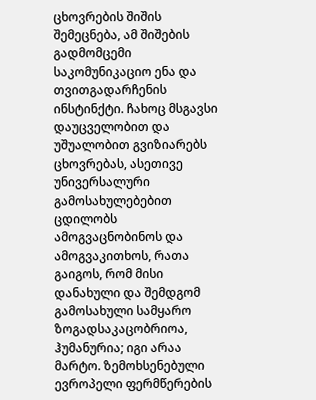ცხოვრების შიშის შემეცნება, ამ შიშების გადმომცემი საკომუნიკაციო ენა და თვითგადარჩენის ინსტინქტი. ჩახოც მსგავსი დაუცველობით და უშუალობით გვიზიარებს ცხოვრებას, ასეთივე უნივერსალური გამოსახულებებით ცდილობს ამოგვაცნობინოს და ამოგვაკითხოს, რათა გაიგოს, რომ მისი დანახული და შემდგომ გამოსახული სამყარო ზოგადსაკაცობრიოა, ჰუმანურია; იგი არაა მარტო. ზემოხსენებული ევროპელი ფერმწერების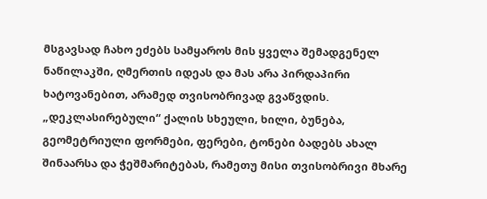მსგავსად ჩახო ეძებს სამყაროს მის ყველა შემადგენელ ნაწილაკში, ღმერთის იდეას და მას არა პირდაპირი ხატოვანებით, არამედ თვისობრივად გვაწვდის. „დეკლასირებული“ ქალის სხეული, ხილი, ბუნება, გეომეტრიული ფორმები, ფერები, ტონები ბადებს ახალ შინაარსა და ჭეშმარიტებას, რამეთუ მისი თვისობრივი მხარე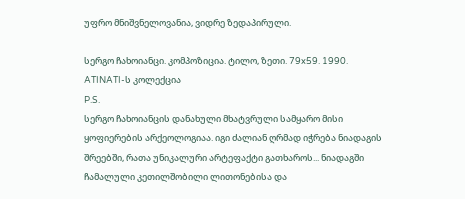უფრო მნიშვნელოვანია, ვიდრე ზედაპირული.

სერგო ჩახოიანცი. კომპოზიცია. ტილო, ზეთი. 79x59. 1990. ATINATI-ს კოლექცია
P.S.
სერგო ჩახოიანცის დანახული მხატვრული სამყარო მისი ყოფიერების არქეოლოგიაა. იგი ძალიან ღრმად იჭრება ნიადაგის შრეებში, რათა უნიკალური არტეფაქტი გათხაროს... ნიადაგში ჩამალული კეთილშობილი ლითონებისა და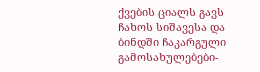ქვების ციალს გავს ჩახოს სიშავესა და ბინდში ჩაკარგული გამოსახულებები-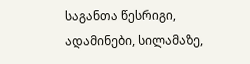საგანთა წესრიგი, ადამინები, სილამაზე,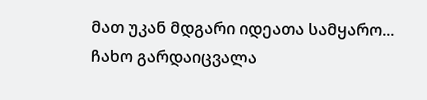მათ უკან მდგარი იდეათა სამყარო...
ჩახო გარდაიცვალა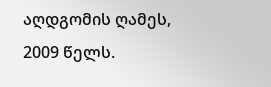აღდგომის ღამეს, 2009 წელს.